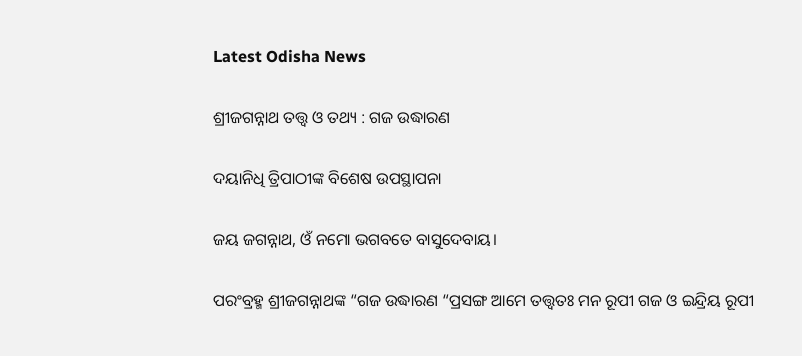Latest Odisha News

ଶ୍ରୀଜଗନ୍ନାଥ ତତ୍ତ୍ୱ ଓ ତଥ୍ୟ : ଗଜ ଉଦ୍ଧାରଣ

ଦୟାନିଧି ତ୍ରିପାଠୀଙ୍କ ବିଶେଷ ଉପସ୍ଥାପନା

ଜୟ ଜଗନ୍ନାଥ, ଓଁ ନମୋ ଭଗବତେ ବାସୁଦେବାୟ।

ପରଂବ୍ରହ୍ମ ଶ୍ରୀଜଗନ୍ନାଥଙ୍କ “ଗଜ ଉଦ୍ଧାରଣ “ପ୍ରସଙ୍ଗ ଆମେ ତତ୍ତ୍ୱତଃ ମନ ରୂପୀ ଗଜ ଓ ଇନ୍ଦ୍ରିୟ ରୂପୀ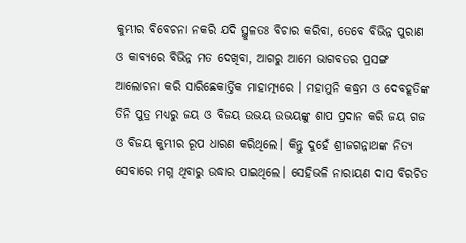କୁମ୍ଭୀର ବିବେଚନା ନକରି ଯଦି ସ୍ଥୁଳତଃ ବିଚାର କରିବା, ତେବେ ବିଭିନ୍ନ ପୁରାଣ ଓ କାବ୍ୟରେ ବିଭିନ୍ନ ମତ ଦେଖିବା, ଆଗରୁ ଆମେ ଭାଗବତର ପ୍ରସଙ୍ଗ ଆଲୋଚନା କରି ସାରିଛେକାର୍ତ୍ତିକ ମାହାତ୍ମ୍ୟରେ । ମହାମୁନି କଦ୍ଧ୍ରମ ଓ ଦେବହୂତିଙ୍କ ତିନି ପୁତ୍ର ମଧ୍ୟରୁ ଜୟ ଓ ବିଜୟ ଉଭୟ ଉଭୟଙ୍କୁ ଶାପ ପ୍ରଦାନ କରି ଜୟ ଗଜ ଓ ବିଜୟ କୁମ୍ଭୀର ରୂପ ଧାରଣ କରିଥିଲେ। କିନ୍ତୁ ଦୁହେଁ ଶ୍ରୀଜଗନ୍ନାଥଙ୍କ ନିତ୍ୟ ସେବାରେ ମଗ୍ନ ଥିବାରୁ ଉଦ୍ଧାର ପାଇଥିଲେ। ସେହିଭଳି ନାରାୟଣ ଦାସ ବିରଚିତ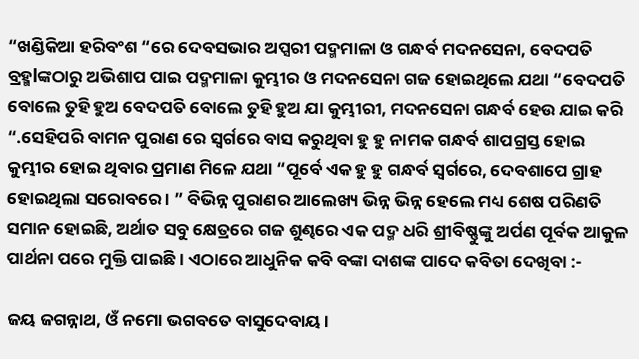“ଖଣ୍ଡିକିଆ ହରିବଂଶ “ରେ ଦେବସଭାର ଅପ୍ସରୀ ପଦ୍ମମାଳା ଓ ଗନ୍ଧର୍ବ ମଦନସେନା, ବେଦପତି ବ୍ରହ୍ମlଙ୍କଠାରୁ ଅଭିଶାପ ପାଇ ପଦ୍ମମାଳା କୁମ୍ଭୀର ଓ ମଦନସେନା ଗଜ ହୋଇଥିଲେ ଯଥା “ବେଦପତି ବୋଲେ ତୁହି ହୁଅ ବେଦପତି ବୋଲେ ତୁହି ହୁଅ ଯା କୁମ୍ଭୀରୀ, ମଦନସେନା ଗନ୍ଧର୍ବ ହେଉ ଯାଇ କରି “.ସେହିପରି ବାମନ ପୁରାଣ ରେ ସ୍ୱର୍ଗରେ ବାସ କରୁଥିବା ହୁ ହୁ ନାମକ ଗନ୍ଧର୍ବ ଶାପଗ୍ରସ୍ତ ହୋଇ କୁମ୍ଭୀର ହୋଇ ଥିବାର ପ୍ରମାଣ ମିଳେ ଯଥା “ପୂର୍ବେ ଏକ ହୁ ହୁ ଗନ୍ଧର୍ବ ସ୍ୱର୍ଗରେ, ଦେବଶାପେ ଗ୍ରାହ ହୋଇଥିଲା ସରୋବରେ । ” ବିଭିନ୍ନ ପୁରାଣର ଆଲେଖ୍ୟ ଭିନ୍ନ ଭିନ୍ନ ହେଲେ ମଧ୍ୟ ଶେଷ ପରିଣତି ସମାନ ହୋଇଛି, ଅର୍ଥାତ ସବୁ କ୍ଷେତ୍ରରେ ଗଜ ଶୁଣ୍ଢରେ ଏକ ପଦ୍ମ ଧରି ଶ୍ରୀବିଷ୍ଣୁଙ୍କୁ ଅର୍ପଣ ପୂର୍ବକ ଆକୁଳ ପାର୍ଥନା ପରେ ମୁକ୍ତି ପାଇଛି। ଏଠାରେ ଆଧୁନିକ କବି ବଙ୍କା ଦାଶଙ୍କ ପାଦେ କବିତା ଦେଖିବା :-

ଜୟ ଜଗନ୍ନାଥ, ଓଁ ନମୋ ଭଗବତେ ବାସୁଦେବାୟ।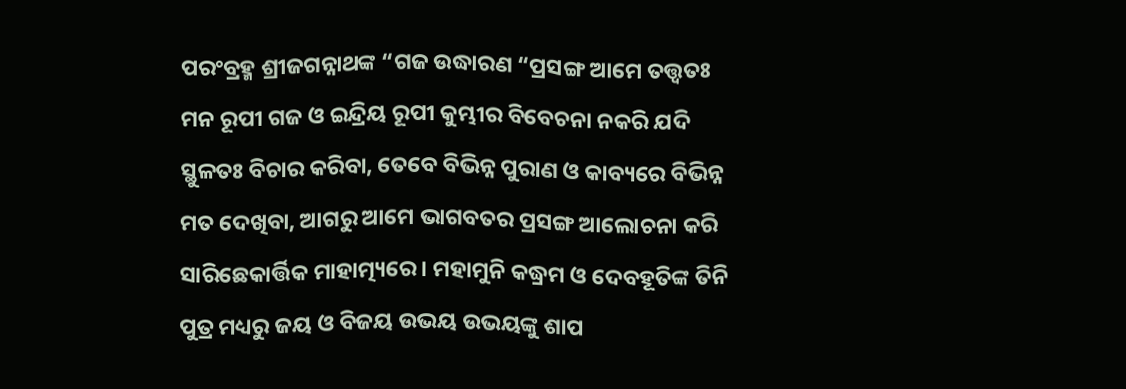ପରଂବ୍ରହ୍ମ ଶ୍ରୀଜଗନ୍ନାଥଙ୍କ “ଗଜ ଉଦ୍ଧାରଣ “ପ୍ରସଙ୍ଗ ଆମେ ତତ୍ତ୍ୱତଃ ମନ ରୂପୀ ଗଜ ଓ ଇନ୍ଦ୍ରିୟ ରୂପୀ କୁମ୍ଭୀର ବିବେଚନା ନକରି ଯଦି ସ୍ଥୁଳତଃ ବିଚାର କରିବା, ତେବେ ବିଭିନ୍ନ ପୁରାଣ ଓ କାବ୍ୟରେ ବିଭିନ୍ନ ମତ ଦେଖିବା, ଆଗରୁ ଆମେ ଭାଗବତର ପ୍ରସଙ୍ଗ ଆଲୋଚନା କରି ସାରିଛେକାର୍ତ୍ତିକ ମାହାତ୍ମ୍ୟରେ । ମହାମୁନି କଦ୍ଧ୍ରମ ଓ ଦେବହୂତିଙ୍କ ତିନି ପୁତ୍ର ମଧ୍ୟରୁ ଜୟ ଓ ବିଜୟ ଉଭୟ ଉଭୟଙ୍କୁ ଶାପ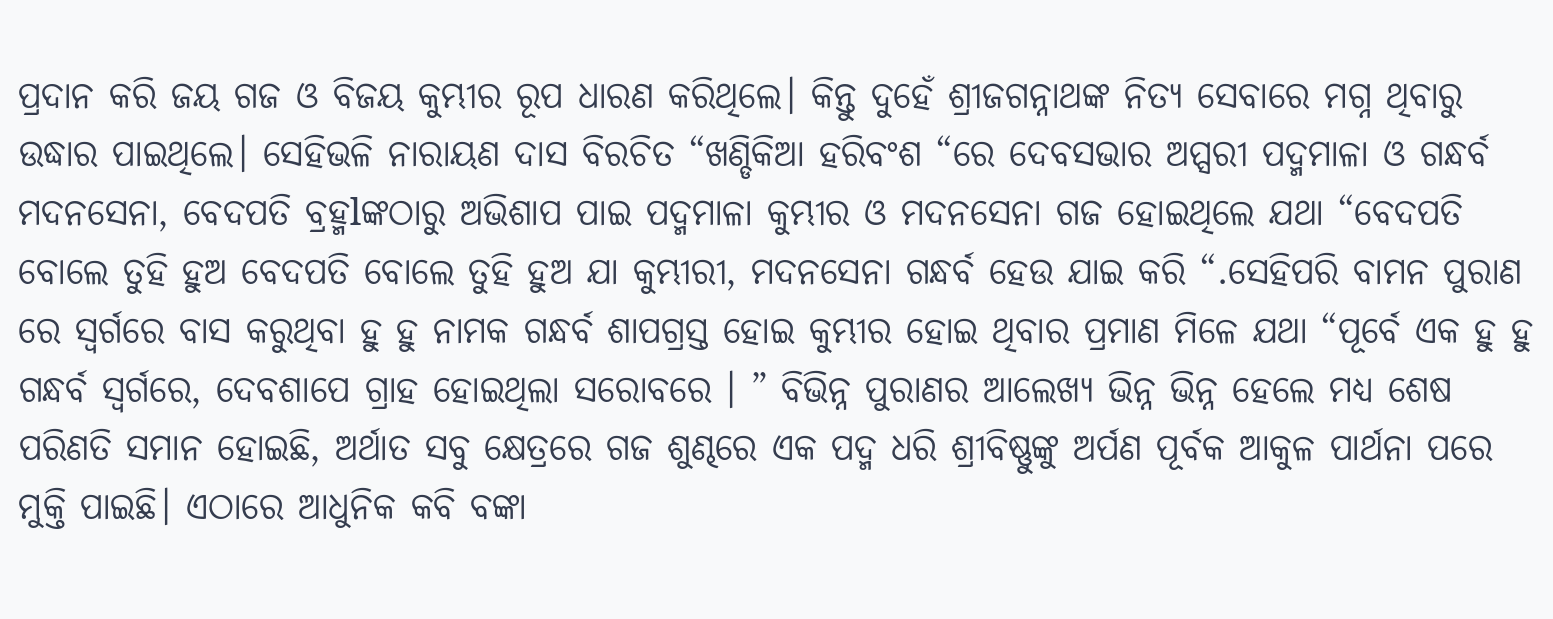ପ୍ରଦାନ କରି ଜୟ ଗଜ ଓ ବିଜୟ କୁମ୍ଭୀର ରୂପ ଧାରଣ କରିଥିଲେ। କିନ୍ତୁ ଦୁହେଁ ଶ୍ରୀଜଗନ୍ନାଥଙ୍କ ନିତ୍ୟ ସେବାରେ ମଗ୍ନ ଥିବାରୁ ଉଦ୍ଧାର ପାଇଥିଲେ। ସେହିଭଳି ନାରାୟଣ ଦାସ ବିରଚିତ “ଖଣ୍ଡିକିଆ ହରିବଂଶ “ରେ ଦେବସଭାର ଅପ୍ସରୀ ପଦ୍ମମାଳା ଓ ଗନ୍ଧର୍ବ ମଦନସେନା, ବେଦପତି ବ୍ରହ୍ମlଙ୍କଠାରୁ ଅଭିଶାପ ପାଇ ପଦ୍ମମାଳା କୁମ୍ଭୀର ଓ ମଦନସେନା ଗଜ ହୋଇଥିଲେ ଯଥା “ବେଦପତି ବୋଲେ ତୁହି ହୁଅ ବେଦପତି ବୋଲେ ତୁହି ହୁଅ ଯା କୁମ୍ଭୀରୀ, ମଦନସେନା ଗନ୍ଧର୍ବ ହେଉ ଯାଇ କରି “.ସେହିପରି ବାମନ ପୁରାଣ ରେ ସ୍ୱର୍ଗରେ ବାସ କରୁଥିବା ହୁ ହୁ ନାମକ ଗନ୍ଧର୍ବ ଶାପଗ୍ରସ୍ତ ହୋଇ କୁମ୍ଭୀର ହୋଇ ଥିବାର ପ୍ରମାଣ ମିଳେ ଯଥା “ପୂର୍ବେ ଏକ ହୁ ହୁ ଗନ୍ଧର୍ବ ସ୍ୱର୍ଗରେ, ଦେବଶାପେ ଗ୍ରାହ ହୋଇଥିଲା ସରୋବରେ । ” ବିଭିନ୍ନ ପୁରାଣର ଆଲେଖ୍ୟ ଭିନ୍ନ ଭିନ୍ନ ହେଲେ ମଧ୍ୟ ଶେଷ ପରିଣତି ସମାନ ହୋଇଛି, ଅର୍ଥାତ ସବୁ କ୍ଷେତ୍ରରେ ଗଜ ଶୁଣ୍ଢରେ ଏକ ପଦ୍ମ ଧରି ଶ୍ରୀବିଷ୍ଣୁଙ୍କୁ ଅର୍ପଣ ପୂର୍ବକ ଆକୁଳ ପାର୍ଥନା ପରେ ମୁକ୍ତି ପାଇଛି। ଏଠାରେ ଆଧୁନିକ କବି ବଙ୍କା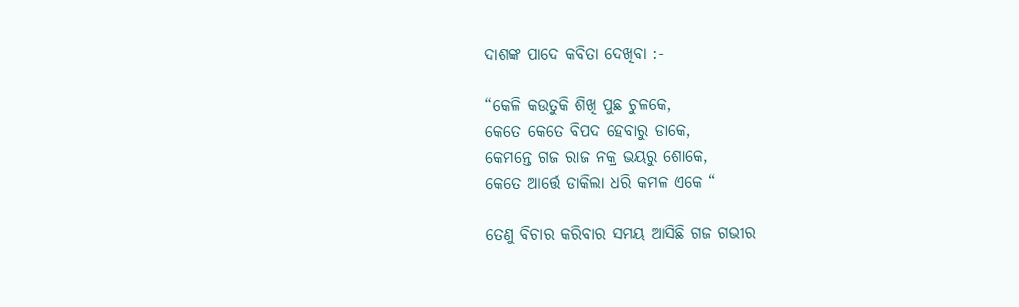ଦାଶଙ୍କ ପାଦେ କବିତା ଦେଖିବା :-

“କେଳି କଉତୁକି ଶିଖି ପୁଛ ଚୁଳକେ,
କେତେ କେତେ ବିପଦ ହେବାରୁ ଡାକେ,
କେମନ୍ତେ ଗଜ ରାଜ ନକ୍ର ଭୟରୁ ଶୋକେ,
କେତେ ଆର୍ତ୍ତେ ଡାକିଲା ଧରି କମଳ ଏକେ “

ତେଣୁ ବିଚାର କରିବାର ସମୟ ଆସିଛି ଗଜ ଗଭୀର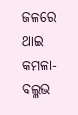ଜଳରେ ଥାଇ କମଳା-ବଲ୍ଳଭ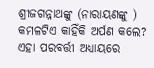ଶ୍ରୀଜଗନ୍ନାଥଙ୍କୁ (ନାରାୟଣଙ୍କୁ ) କମଳଟିଏ କାହିଁକି ଅର୍ପଣ କଲେ? ଏହା ପରବର୍ତ୍ତୀ ଅଧ୍ୟାୟରେ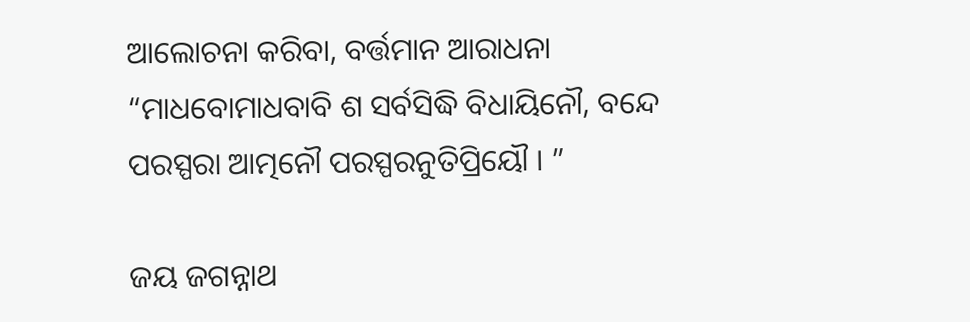ଆଲୋଚନା କରିବା, ବର୍ତ୍ତମାନ ଆରାଧନା “ମାଧବୋମାଧବାବି ଶ ସର୍ବସିଦ୍ଧି ବିଧାୟିନୌ, ବନ୍ଦେ ପରସ୍ପରା ଆତ୍ମନୌ ପରସ୍ପରନୁତିପ୍ରିୟୌ । ”

ଜୟ ଜଗନ୍ନାଥ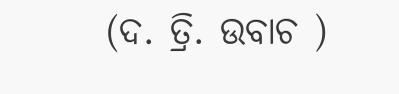(ଦ. ତ୍ରି. ଉବାଚ )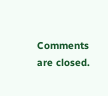Comments are closed.